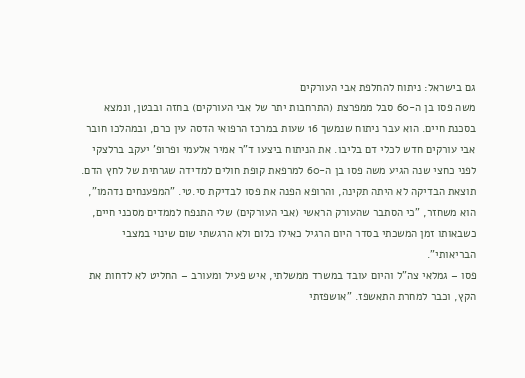גם בישראל: ניתוח להחלפת אבי העורקים
משה פסו בן ה-60 סבל ממפרצת (התרחבות יתר של אבי העורקים) בחזה ובבטן, ונמצא בסכנת חיים. הוא עבר ניתוח שנמשך 16 שעות במרכז הרפואי הדסה עין כרם, ובמהלכו חובר אבי עורקים חדש לכלי דם בליבו. את הניתוח ביצעו ד"ר אמיר אלעמי ופרופ' יעקב ברלצקי
לפני כחצי שנה הגיע משה פסו בן ה-60 למרפאת קופת חולים למדידה שגרתית של לחץ הדם. תוצאת הבדיקה לא היתה תקינה, והרופא הפנה את פסו לבדיקת סי.טי. "המפענחים נדהמו", הוא משחזר, "כי הסתבר שהעורק הראשי (אבי העורקים) שלי התנפח לממדים מסכני חיים, כשבאותו זמן המשכתי בסדר היום הרגיל כאילו כלום ולא הרגשתי שום שינוי במצבי הבריאותי".
פסו – גמלאי צה"ל והיום עובד במשרד ממשלתי, איש פעיל ומעורב – החליט לא לדחות את הקץ, וכבר למחרת התאשפז. "אושפזתי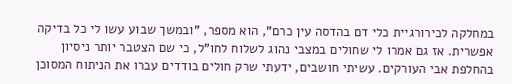במחלקה לכירורגיית כלי דם בהדסה עין כרם", הוא מספר, "ובמשך שבוע עשו לי כל בדיקה אפשרית. אז גם אמרו לי שחולים במצבי נהוג לשלוח לחו"ל, כי שם הצטבר יותר ניסיון בהחלפת אבי העורקים. עשיתי חושבים, ידעתי שרק חולים בודדים עברו את הניתוח המסוכן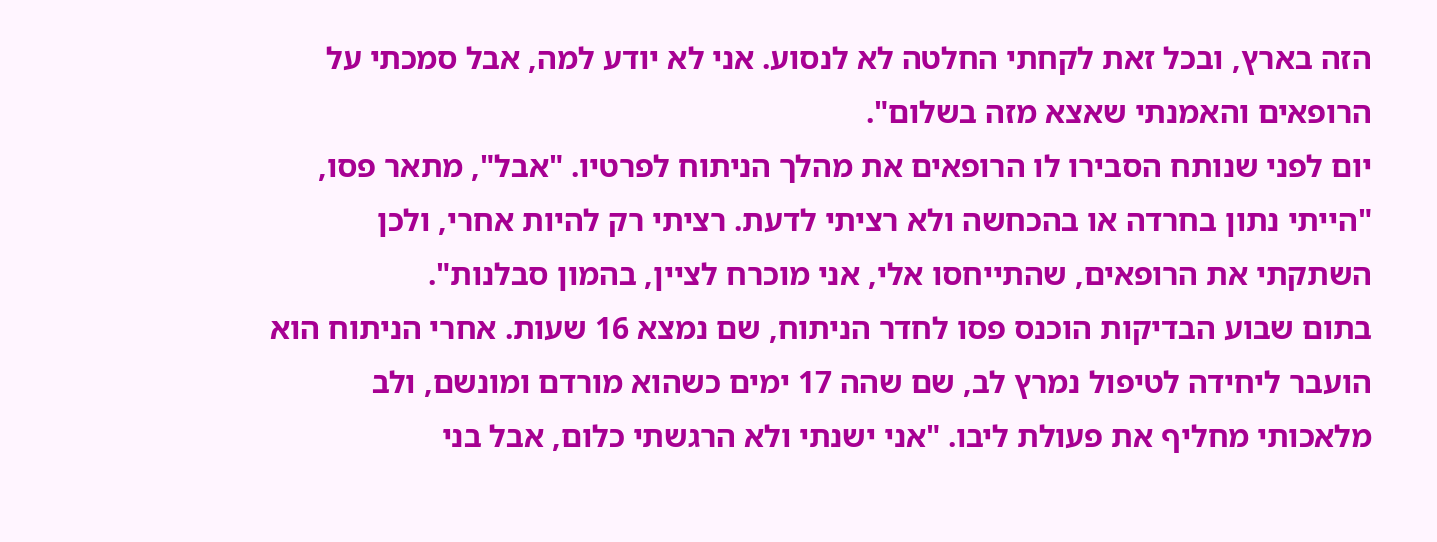הזה בארץ, ובכל זאת לקחתי החלטה לא לנסוע. אני לא יודע למה, אבל סמכתי על הרופאים והאמנתי שאצא מזה בשלום".
יום לפני שנותח הסבירו לו הרופאים את מהלך הניתוח לפרטיו. "אבל", מתאר פסו, "הייתי נתון בחרדה או בהכחשה ולא רציתי לדעת. רציתי רק להיות אחרי, ולכן השתקתי את הרופאים, שהתייחסו אלי, אני מוכרח לציין, בהמון סבלנות".
בתום שבוע הבדיקות הוכנס פסו לחדר הניתוח, שם נמצא 16 שעות. אחרי הניתוח הוא הועבר ליחידה לטיפול נמרץ לב, שם שהה 17 ימים כשהוא מורדם ומונשם, ולב מלאכותי מחליף את פעולת ליבו. "אני ישנתי ולא הרגשתי כלום, אבל בני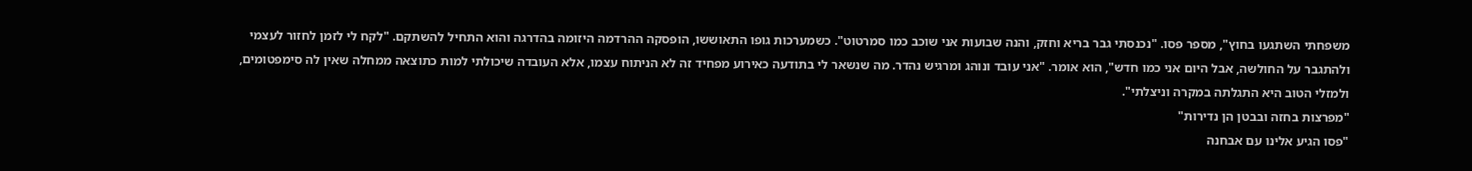משפחתי השתגעו בחוץ", מספר פסו. "נכנסתי גבר בריא וחזק, והנה שבועות אני שוכב כמו סמרטוט". כשמערכות גופו התאוששו, הופסקה ההרדמה היזומה בהדרגה והוא התחיל להשתקם. "לקח לי לזמן לחזור לעצמי ולהתגבר על החולשה, אבל היום אני כמו חדש", הוא אומר. "אני עובד ונוהג ומרגיש נהדר. מה שנשאר לי בתודעה כאירוע מפחיד זה לא הניתוח עצמו, אלא העובדה שיכולתי למות כתוצאה ממחלה שאין לה סימפטומים, ולמזלי הטוב היא התגלתה במקרה וניצלתי".
"מפרצות בחזה ובבטן הן נדירות"
"פסו הגיע אלינו עם אבחנה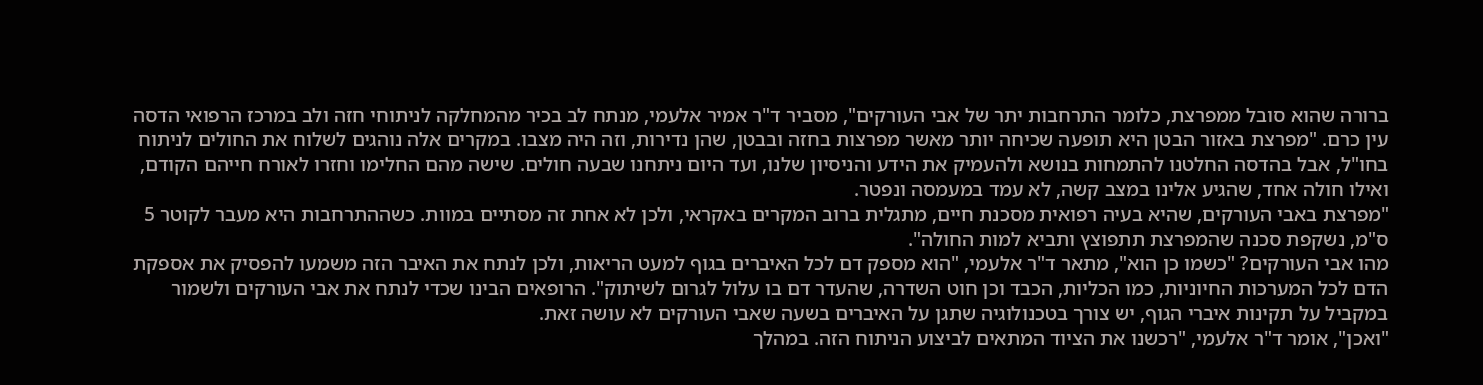ברורה שהוא סובל ממפרצת, כלומר התרחבות יתר של אבי העורקים", מסביר ד"ר אמיר אלעמי, מנתח לב בכיר מהמחלקה לניתוחי חזה ולב במרכז הרפואי הדסה עין כרם. "מפרצת באזור הבטן היא תופעה שכיחה יותר מאשר מפרצות בחזה ובבטן, שהן נדירות, וזה היה מצבו. במקרים אלה נוהגים לשלוח את החולים לניתוח בחו"ל, אבל בהדסה החלטנו להתמחות בנושא ולהעמיק את הידע והניסיון שלנו, ועד היום ניתחנו שבעה חולים. שישה מהם החלימו וחזרו לאורח חייהם הקודם, ואילו חולה אחד, שהגיע אלינו במצב קשה, לא עמד במעמסה ונפטר.
"מפרצת באבי העורקים, שהיא בעיה רפואית מסכנת חיים, מתגלית ברוב המקרים באקראי, ולכן לא אחת זה מסתיים במוות. כשההתרחבות היא מעבר לקוטר 5 ס"מ, נשקפת סכנה שהמפרצת תתפוצץ ותביא למות החולה".
מהו אבי העורקים? "כשמו כן הוא", מתאר ד"ר אלעמי, "הוא מספק דם לכל האיברים בגוף למעט הריאות, ולכן לנתח את האיבר הזה משמעו להפסיק את אספקת הדם לכל המערכות החיוניות, כמו הכליות, הכבד וכן חוט השדרה, שהעדר דם בו עלול לגרום לשיתוק". הרופאים הבינו שכדי לנתח את אבי העורקים ולשמור במקביל על תקינות איברי הגוף, יש צורך בטכנולוגיה שתגן על האיברים בשעה שאבי העורקים לא עושה זאת.
"ואכן", אומר ד"ר אלעמי, "רכשנו את הציוד המתאים לביצוע הניתוח הזה. במהלך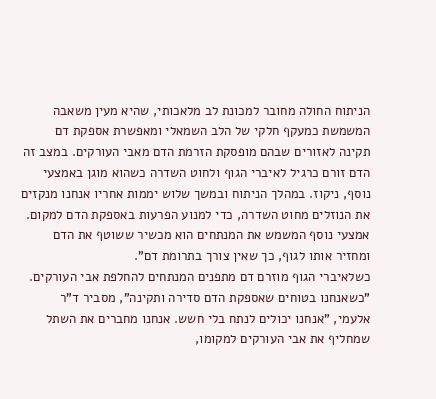הניתוח החולה מחובר למכונת לב מלאכותי, שהיא מעין משאבה המשמשת כמעקף חלקי של הלב השמאלי ומאפשרת אספקת דם תקינה לאזורים שבהם מופסקת הזרמת הדם מאבי העורקים. במצב זה הדם זורם כרגיל לאיברי הגוף ולחוט השדרה כשהוא מוגן באמצעי נוסף, ניקוז. במהלך הניתוח ובמשך שלוש יממות אחריו אנחנו מנקזים את הנוזלים מחוט השדרה, כדי למנוע הפרעות באספקת הדם למקום. אמצעי נוסף המשמש את המנתחים הוא מכשיר ששוטף את הדם ומחזיר אותו לגוף, כך שאין צורך בתרומת דם".
כשלאיברי הגוף מוזרם דם מתפנים המנתחים להחלפת אבי העורקים. "כשאנחנו בטוחים שאספקת הדם סדירה ותקינה", מסביר ד"ר אלעמי, "אנחנו יכולים לנתח בלי חשש. אנחנו מחברים את השתל שמחליף את אבי העורקים למקומו,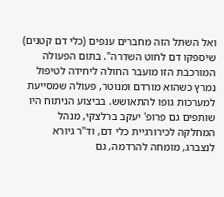ואל השתל הזה מחברים ענפים (כלי דם קטנים) שיספקו דם לחוט השדרה". בתום הפעולה המורכבת הזו מועבר החולה ליחידה לטיפול נמרץ כשהוא מורדם ומנוטר, פעולה שמסייעת למערכות גופו להתאושש. בביצוע הניתוח היו שותפים גם פרופ' יעקב ברלצקי, מנהל המחלקה לכירורגיית כלי דם, וד"ר גיורא לנצברג, מומחה להרדמה, גם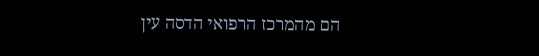הם מהמרכז הרפואי הדסה עין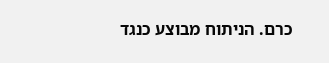כרם. הניתוח מבוצע כנגד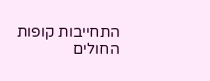התחייבות קופות החולים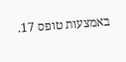באמצעות טופס 17.